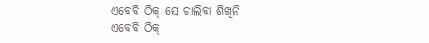ଏବେବି ଠିକ୍ ସେ ଚାଲିବା ଶିଖିନି
ଏବେବି ଠିକ୍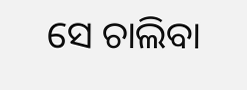ସେ ଚାଲିବା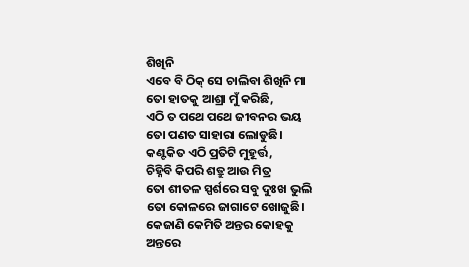ଶିଖିନି
ଏବେ ବି ଠିକ୍ ସେ ଚାଲିବା ଶିଖିନି ମା
ତୋ ହାତକୁ ଆଶ୍ରା ମୁଁ କରିଛି,
ଏଠି ତ ପଥେ ପଥେ ଜୀବନର ଭୟ
ତୋ ପଣତ ସାହାରା ଲୋଡୁଛି।
କଣ୍ଟକିତ ଏଠି ପ୍ରତିଟି ମୁହୂର୍ତ୍ତ,
ଚିହ୍ନିବି କିପରି ଶତ୍ରୁ ଆଉ ମିତ୍ର
ତୋ ଶୀତଳ ସ୍ପର୍ଶରେ ସବୁ ଦୁଃଖ ଭୁଲି
ତୋ କୋଳରେ ଜାଗାଟେ ଖୋଜୁଛି।
କେଜାଣି କେମିତି ଅନ୍ତର କୋହକୁ
ଅନ୍ତରେ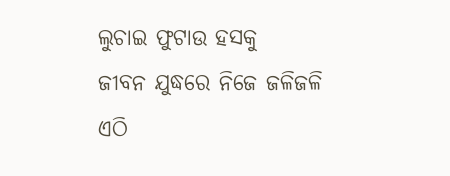ଲୁଚାଇ ଫୁଟାଉ ହସକୁ
ଜୀବନ ଯୁଦ୍ଧରେ ନିଜେ ଜଳିଜଳି
ଏଠି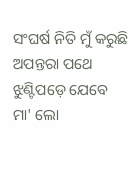ସଂଘର୍ଷ ନିତି ମୁଁ କରୁଛି
ଅପନ୍ତରା ପଥେ ଝୁଣ୍ଟିପଡ଼େ ଯେବେ
ମା' ଲୋ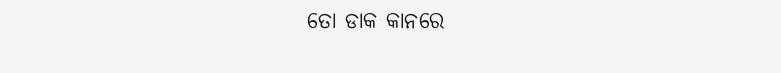ତୋ ଡାକ କାନରେ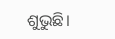ଶୁଭୁଛି।